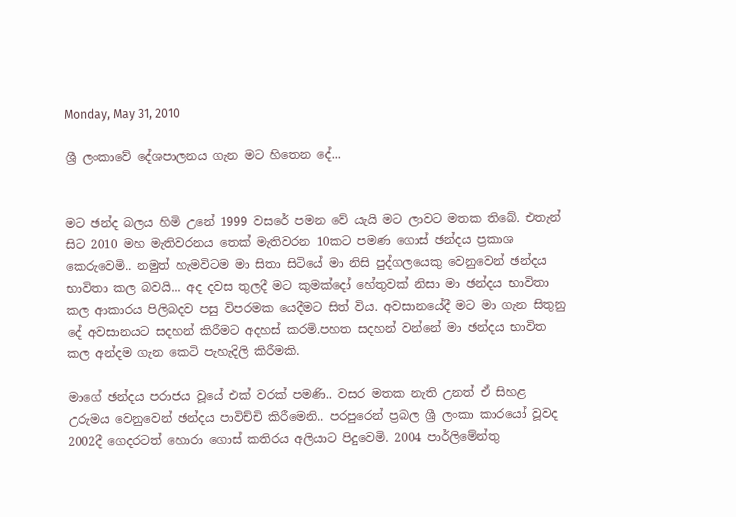Monday, May 31, 2010

ශ්‍රී ලංකාවේ දේශපාලනය ගැන මට හිතෙන දේ...


මට ඡන්ද බලය හිමි උනේ 1999 වසරේ පමන වේ යැයි මට ලාවට මතක තිබේ. එතැන් සිට 2010 මහ මැතිවරනය තෙක් මැතිවරන 10කට පමණ ගොස් ඡන්දය ප්‍රකාශ කෙරුවෙමි.. නමුත් හැමවිටම මා සිතා සිටියේ මා නිසි පුද්ගලයෙකු වෙනුවෙන් ඡන්දය භාවිතා කල බවයි... අද දවස තුලදී මට කුමක්දෝ හේතුවක් නිසා මා ඡන්දය භාවිතා කල ආකාරය පිලිබදව පසු විපරමක යෙදීමට සිත් විය. අවසානයේදී මට මා ගැන සිතුනු දේ අවසානයට සදහන් කිරීමට අදහස් කරමි.පහත සදහන් වන්නේ මා ඡන්දය භාවිත කල අන්දම ගැන කෙටි පැහැදිලි කිරීමකි.

මාගේ ඡන්දය පරාජය වූයේ එක් වරක් පමණි.. වසර මතක නැති උනත් ඒ සිහළ උරුමය වෙනුවෙන් ඡන්දය පාවිච්චි කිරීමෙනි.. පරපුරෙන් ප්‍රබල ශ්‍රී ලංකා කාරයෝ වූවද 2002දී ගෙදරටත් හොරා ගොස් කතිරය අලියාට පිදුවෙමි. 2004 පාර්ලිමේන්තු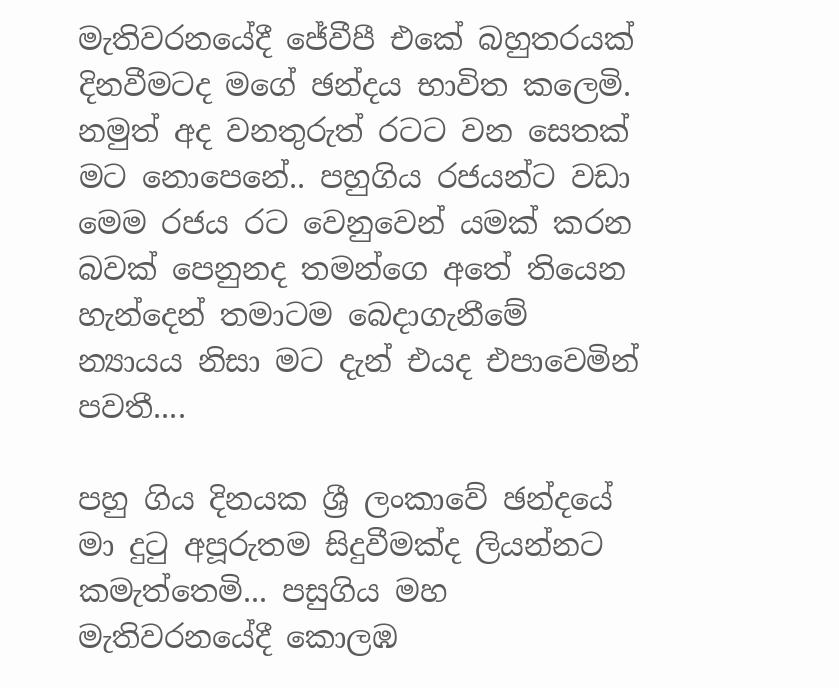මැතිවරනයේදී ජේවීපී එකේ බහුතරයක් දිනවීමටද මගේ ඡන්දය භාවිත කලෙමි. නමුත් අද වනතුරුත් රටට වන සෙතක් මට නොපෙනේ.. පහුගිය රජයන්ට වඩා මෙම රජය රට වෙනුවෙන් යමක් කරන බවක් පෙනුනද තමන්ගෙ අතේ තියෙන හැන්දෙන් තමාටම බෙදාගැනීමේ න්‍යායය නිසා මට දැන් එයද එපාවෙමින් පවතී....

පහු ගිය දිනයක ශ්‍රී ලංකාවේ ඡන්දයේ මා දුටු අපූරුතම සිදුවීමක්ද ලියන්නට කමැත්තෙමි... පසුගිය මහ මැතිවරනයේදී කොලඹ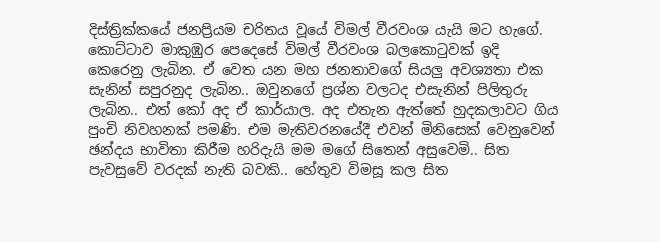දිස්ත්‍රික්කයේ ජනප්‍රියම චරිතය වූයේ විමල් වීරවංශ යැයි මට හැගේ. කොට්ටාව මාකුඹුර පෙදෙසේ විමල් වීරවංශ බලකොටුවක් ඉදි කෙරෙනු ලැබින. ඒ වෙත යන මහ ජනතාවගේ සියලු අවශ්‍යතා එක සැනින් සපුරනුද ලැබින.. ඔවුනගේ ප්‍රශ්න වලටද එසැනින් පිලිතුරු ලැබින.. එත් කෝ අද ඒ කාර්යාල. අද එතැන ඇත්තේ හුදකලාවට ගිය පුංචි නිවහනක් පමණි. එම මැතිවරනයේදී එවන් මිනිසෙක් වෙනුවෙන් ඡන්දය භාවිතා කිරීම හරිදැයි මම මගේ සිතෙන් අසුවෙමි.. සිත පැවසුවේ වරදක් නැති බවකි.. හේතුව විමසූ කල සිත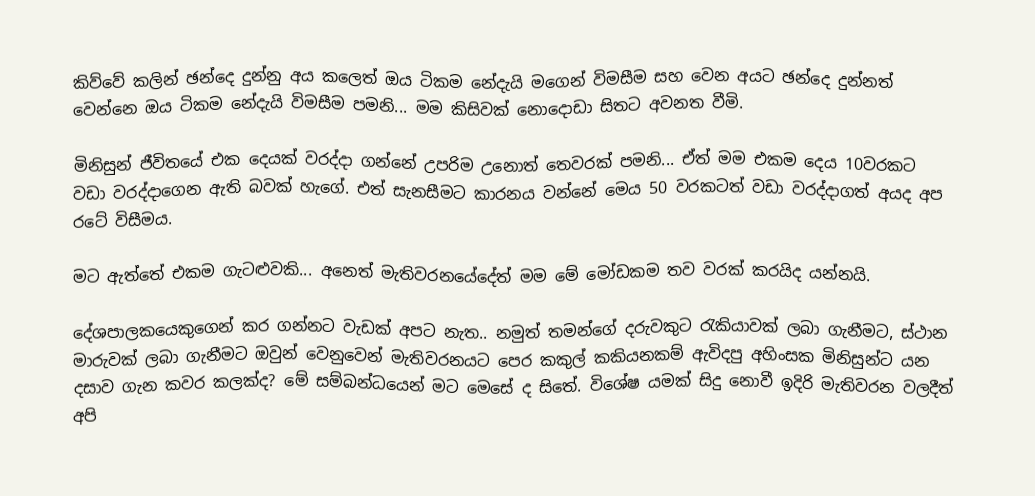කිව්වේ කලින් ඡන්දෙ දුන්නු අය කලෙත් ඔය ටිකම නේදැයි මගෙන් විමසීම සහ වෙන අයට ඡන්දෙ දුන්නත් වෙන්නෙ ඔය ටිකම නේදැයි විමසීම පමනි... මම කිසිවක් නොදොඩා සිතට අවනත වීමි.

මිනිසුන් ජීවිතයේ එක දෙයක් වරද්දා ගන්නේ උපරිම උනොත් තෙවරක් පමනි... ඒත් මම එකම දෙය 10වරකට වඩා වරද්දාගෙන ඇති බවක් හැගේ. එත් සැනසීමට කාරනය වන්නේ මෙය 50 වරකටත් වඩා වරද්දාගත් අයද අප රටේ විසීමය.

මට ඇත්තේ එකම ගැටළුවකි... අනෙත් මැතිවරනයේදේත් මම මේ මෝඩකම තව වරක් කරයිද යන්නයි.

දේශපාලකයෙකුගෙන් කර ගන්නට වැඩක් අපට නැත.. නමුත් තමන්ගේ දරුවකුට රැකියාවක් ලබා ගැනීමට, ස්ථාන මාරුවක් ලබා ගැනීමට ඔවුන් වෙනුවෙන් මැතිවරනයට පෙර කකුල් කකියනකම් ඇවිදපු අහිංසක මිනිසුන්ට යන දසාව ගැන කවර කලක්ද? මේ සම්බන්ධයෙන් මට මෙසේ ද සිතේ. විශේෂ යමක් සිදු නොවී ඉදිරි මැතිවරන වලදීත් අපි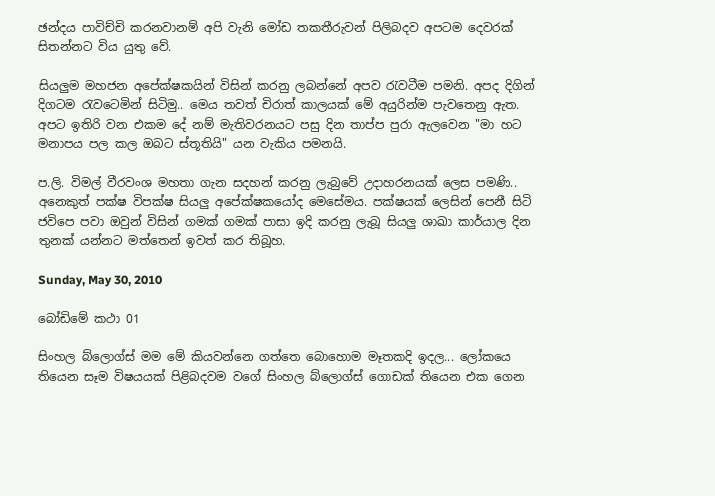ඡන්දය පාවිච්චි කරනවානම් අපි වැනි මෝඩ තකතීරුවන් පිලිබදව අපටම දෙවරක් සිතන්නට විය යුතු වේ.

සියලුම මහජන අපේක්ෂකයින් විසින් කරනු ලබන්නේ අපව රැවටීම පමනි. අපද දිගින් දිගටම රැවටෙමින් සිටිමු.. මෙය තවත් චිරාත් කාලයක් මේ අයුරින්ම පැවතෙනු ඇත. අපට ඉතිරි වන එකම දේ නම් මැතිවරනයට පසු දින තාප්ප පුරා ඇලවෙන "මා හට මනාපය පල කල ඔබට ස්තූතියි" යන වැකිය පමනයි.

ප.ලි. විමල් වීරවංශ මහතා ගැන සදහන් කරනු ලැබුවේ උදාහරනයක් ලෙස පමණි.. අනෙකුත් පක්ෂ විපක්ෂ සියලු අපේක්ෂකයෝද මෙසේමය. පක්ෂයක් ලෙසින් පෙනී සිටි ජවිපෙ පවා ඔවුන් විසින් ගමක් ගමක් පාසා ඉදි කරනු ලැබූ සියලු ශාඛා කාර්යාල දින තුනක් යන්නට මත්තෙන් ඉවත් කර තිබූහ.

Sunday, May 30, 2010

බෝඩිමේ කථා 01

සිංහල බ්ලොග්ස් මම මේ කියවන්නෙ ගත්තෙ බොහොම මෑතකදි ඉදල... ලෝකයෙ තියෙන සෑම විෂයයක් පිළිබදවම වගේ සිංහල බ්ලොග්ස් ගොඩක් තියෙන එක ගෙන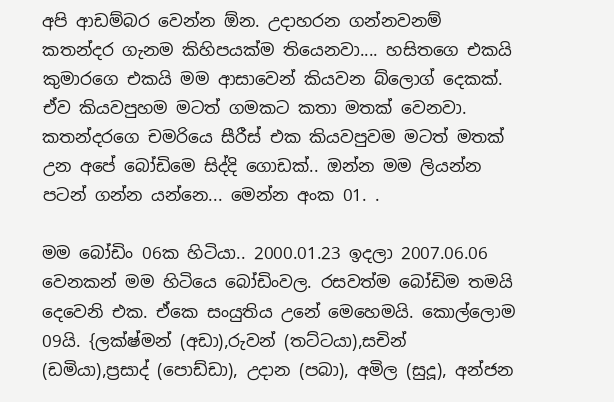අපි ආඩම්බර වෙන්න ඕන. උදාහරන ගන්නවනම් කතන්දර ගැනම කිහිපයක්ම තියෙනවා.... හසිතගෙ එකයි කුමාරගෙ එකයි මම ආසාවෙන් කියවන බ්ලොග් දෙකක්. ඒව කියවපුහම මටත් ගමකට කතා මතක් වෙනවා. කතන්දරගෙ චමරියෙ සීරීස් එක කියවපුවම මටත් මතක් උන අපේ බෝඩිමෙ සිද්දි ගොඩක්.. ඔන්න මම ලියන්න පටන් ගන්න යන්නෙ... මෙන්න අංක 01. .

මම බෝඩිං 06ක හිටියා.. 2000.01.23 ඉදලා 2007.06.06 වෙනකන් මම හිටියෙ බෝඩිංවල. රසවත්ම බෝඩිම තමයි දෙවෙනි එක. ඒකෙ සංයුතිය උනේ මෙහෙමයි. කොල්ලොම 09යි. {ලක්ෂ්මන් (අඩා),රුවන් (තට්ටයා),සචින් (ඩමියා),ප්‍රසාද් (පොඩ්ඩා), උදාන (පබා), අමිල (සුදූ), අන්ජන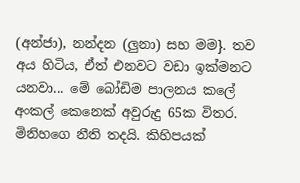(අන්ජා), නන්දන (ලුනා) සහ මම}. තව අය හිටිය, ඒත් එනවට වඩා ඉක්මනට යනවා... මේ බෝඩිම පාලනය කලේ අංකල් කෙනෙක් අවුරුදු 65ක විතර. මිනිහගෙ නීති තදයි. කිහිපයක්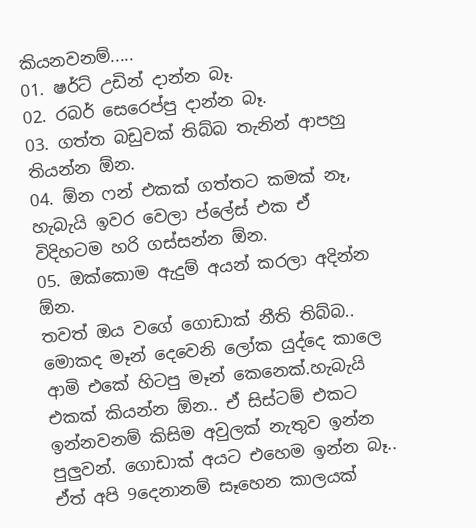කියනවනම්.....
01. ෂර්ට් උඩින් දාන්න බෑ.
02. රබර් සෙරෙප්පු දාන්න බෑ.
03. ගත්ත බඩුවක් තිබ්බ තැනින් ආපහු තියන්න ඕන.
04. ඕන ෆන් එකක් ගත්තට කමක් නෑ, හැබැයි ඉවර වෙලා ප්ලේස් එක ඒ විදිහටම හරි ගස්සන්න ඕන.
05. ඔක්කොම ඇදුම් අයන් කරලා අදින්න ඕන.
තවත් ඔය වගේ ගොඩාක් නීති තිබ්බ.. මොකද මෑන් දෙවෙනි ලෝක යුද්දෙ කාලෙ ආමි එකේ හිටපු මෑන් කෙනෙක්.හැබැයි එකක් කියන්න ඕන.. ඒ සිස්ටම් එකට ඉන්නවනම් කිසිම අවුලක් නැතුව ඉන්න පුලුවන්. ගොඩාක් අයට එහෙම ඉන්න බෑ.. ඒත් අපි 9දෙනානම් සෑහෙන කාලයක්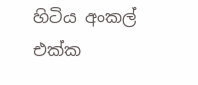හිටිය අංකල් එක්ක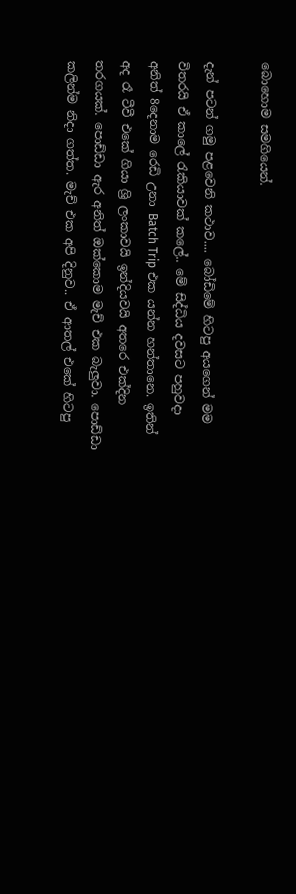බොහොම සමගියෙන්.

දැන් පටන් ගමු පළවෙනි කථාව.... බෝඩිමේ හිටපු අයගෙන් මම විතරයි ඒ කාලේ රැකියාවක් කලේ.. මේ සිද්ධිය දවසට පහුවදා අනිත් 8දෙනාම රෙඩි උනා Batch Trip එක යන්න හන්තානෙ. ඉතින් අද රෑ ටීවී එකේ ගියා ශ්‍රි ලංකාවයි ඉන්දියවයි අතරෙ එක්දින තරගයක්. පොඩ්ඩා ඇර අනිත් ඔක්කොම මැච් එක බැලුවා. පොඩ්ඩා කලින්ම නිදා ගත්ත. මැච් එක අපි දිනුව.. ඒ ආතල් එකේ හිටපු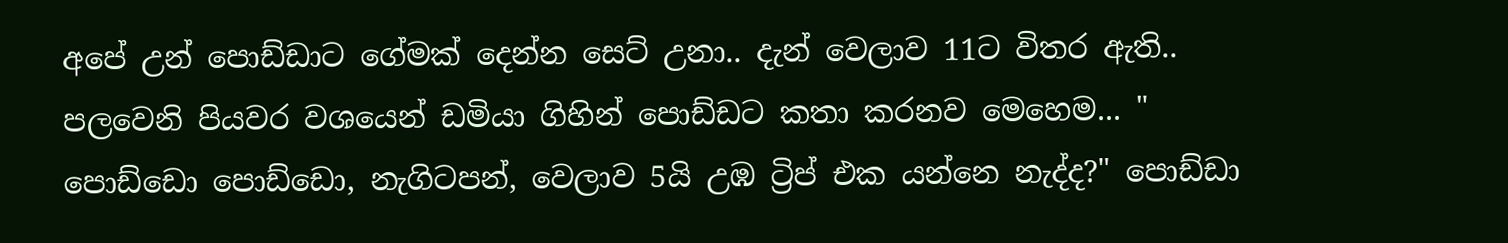අපේ උන් පොඩ්ඩාට ගේමක් දෙන්න සෙට් උනා.. දැන් වෙලාව 11ට විතර ඇති..
පලවෙනි පියවර වශයෙන් ඩමියා ගිහින් පොඩ්ඩට කතා කරනව මෙහෙම... " පොඩ්ඩො පොඩ්ඩො, නැගිටපන්, වෙලාව 5යි උඹ ට්‍රිප් එක යන්නෙ නැද්ද?" පොඩ්ඩා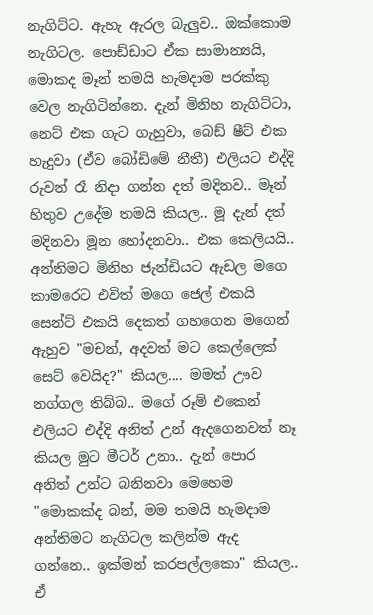නැගිට්ට. ඇහැ ඇරල බැලුව.. ඔක්කොම නැගිටල. පොඩ්ඩාට ඒක සාමාන්‍යයි, මොකද මෑන් තමයි හැමදාම පරක්කු වෙල නැගිටින්නෙ. දැන් මිනිහ නැගිට්ටා, නෙට් එක ගැට ගැහුවා, බෙඩ් ෂීට් එක හැදුවා (ඒව බෝඩිමේ නීතී) එලියට එද්දි රුවන් රෑ නිදා ගන්න දත් මදිනව.. මෑන් හිතුව උදේම තමයි කියල.. මූ දැන් දත් මදිනවා මූන හෝදනවා.. එක කෙලියයි.. අන්තිමට මිනිහ ජැන්ඩියට ඇඩල මගෙ කාමරෙට එවිත් මගෙ ජෙල් එකයි සෙන්ට් එකයි දෙකත් ගහගෙන මගෙන් ඇහුව "මචන්, අදවත් මට කෙල්ලෙක් සෙට් වෙයිද?" කියල.... මමත් ඌව නග්ගල තිබ්බ.. මගේ රූම් එකෙන් එලියට එද්දි අනිත් උන් ඇදගෙනවත් නෑ කියල මුට මීටර් උනා.. දැන් පොර අනිත් උන්ට බනිනවා මෙහෙම "මොකක්ද බන්, මම තමයි හැමදාම අන්තිමට නැගිටල කලින්ම ඇද ගන්නෙ.. ඉක්මන් කරපල්ලකො" කියල.. ඒ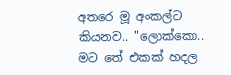අතරෙ මූ අංකල්ට කියනව.. "ලොක්කො.. මට තේ එකක් හදල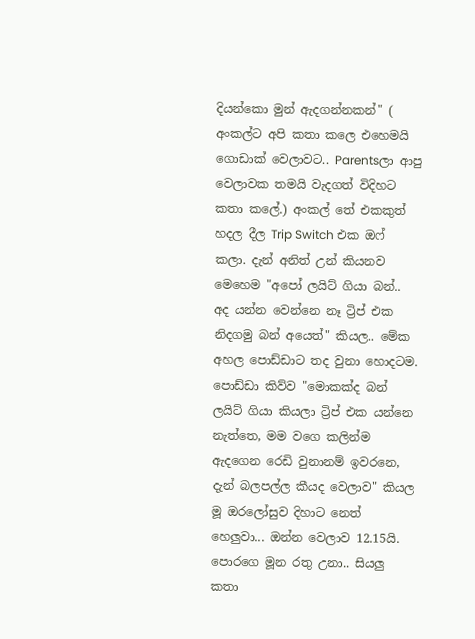දියන්කො මුන් ඇදගන්නකන්" ( අංකල්ට අපි කතා කලෙ එහෙමයි ගොඩාක් වෙලාවට.. Parentsලා ආපු වෙලාවක තමයි වැදගත් විදිහට කතා කලේ.) අංකල් තේ එකකුත් හදල දීල Trip Switch එක ඔෆ් කලා. දැන් අනිත් උන් කියනව මෙහෙම "අපෝ ලයිට් ගියා බන්.. අද යන්න වෙන්නෙ නෑ ට්‍රිප් එක නිදගමු බන් අයෙත්" කියල.. මේක අහල පොඩ්ඩාට තද වුනා හොදටම. පොඩ්ඩා කිව්ව "මොකක්ද බන් ලයිට් ගියා කියලා ට්‍රිප් එක යන්නෙ නැත්තෙ, මම වගෙ කලින්ම ඇදගෙන රෙඩි වුනානම් ඉවරනෙ, දැන් බලපල්ල කීයද වෙලාව" කියල මූ ඔරලෝසුව දිහාට නෙත් හෙලුවා... ඔන්න වෙලාව 12.15යි. පොරගෙ මූන රතු උනා.. සියලු කතා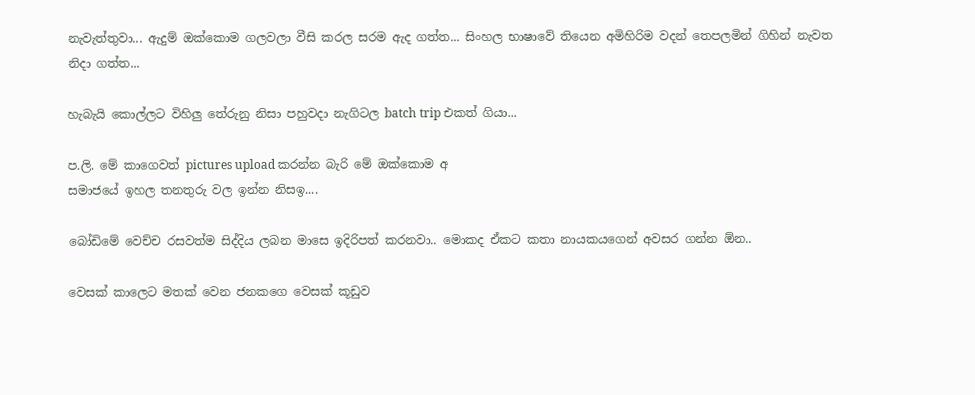නැවැත්තුවා... ඇදුම් ඔක්කොම ගලවලා වීසි කරල සරම ඇද ගත්ත... සිංහල භාෂාවේ තියෙන අමිහිරිම වදන් තෙපලමින් ගිහින් නැවත නිදා ගත්ත...

හැබැයි කොල්ලට විහිලු තේරුනු නිසා පහුවදා නැගිටල batch trip එකත් ගියා...

ප.ලි. මේ කාගෙවත් pictures upload කරන්න බැරි මේ ඔක්කොම අ
සමාජයේ ඉහල තනතුරු වල ඉන්න නිසඉ....

බෝඩිමේ වෙච්ච රසවත්ම සිද්දිය ලබන මාසෙ ඉදිරිපත් කරනවා.. මොකද ඒකට කතා නායකයගෙන් අවසර ගන්න ඕන..

වෙසක් කාලෙට මතක් වෙන ජනකගෙ වෙසක් කූඩුව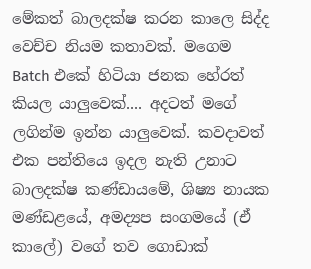මේකත් බාලදක්ෂ කරන කාලෙ සිද්ද වෙච්ච නියම කතාවක්. මගෙම Batch එකේ හිටියා ජනක හේරත් කියල යාලුවෙක්.... අදටත් මගේ ලගින්ම ඉන්න යාලුවෙක්. කවදාවත් එක පන්තියෙ ඉදල නැති උනාට බාලදක්ෂ කණ්ඩායමේ, ශිෂ්‍ය නායක මණ්ඩළයේ, අමද්‍යප සංගමයේ (ඒ කාලේ) වගේ තව ගොඩාක්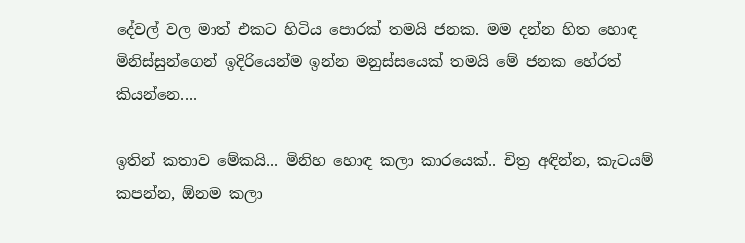දේවල් වල මාත් එකට හිටිය පොරක් තමයි ජනක. මම දන්න හිත හොඳ මිනිස්සුන්ගෙන් ඉදිරියෙන්ම ඉන්න මනුස්සයෙක් තමයි මේ ජනක හේරත් කියන්නෙ....

ඉතින් කතාව මේකයි... මිනිහ හොඳ කලා කාරයෙක්.. චිත්‍ර අඳින්න, කැටයම් කපන්න, ඕනම කලා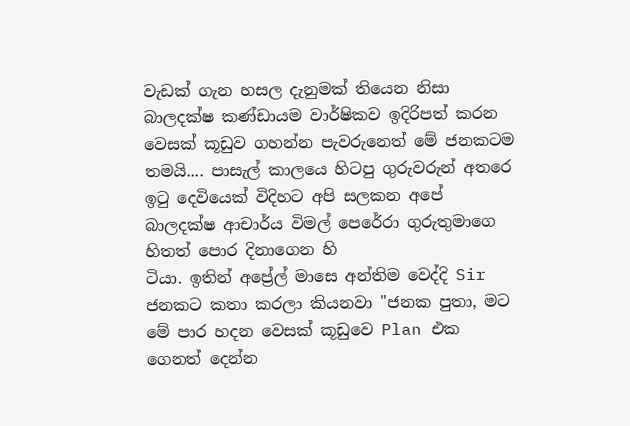වැඩක් ගැන හසල දැනුමක් තියෙන නිසා බාලදක්ෂ කණ්ඩායම වාර්ෂිකව ඉදිරිපත් කරන වෙසක් කූඩුව ගහන්න පැවරුනෙත් මේ ජනකටම තමයි.... පාසැල් කාලයෙ හිටපු ගුරුවරුන් අතරෙ ඉටු දෙවියෙක් විදිහට අපි සලකන අපේ බාලදක්ෂ ආචාර්ය විමල් පෙරේරා ගුරුතුමාගෙ හිතත් පොර දිනාගෙන හි
ටියා. ඉතින් අප්‍රේල් මාසෙ අන්තිම වෙද්දි Sir ජනකට කතා කරලා කියනවා "ජනක පුතා, මට මේ පාර හදන වෙසක් කූඩුවෙ Plan එක ගෙනත් දෙන්න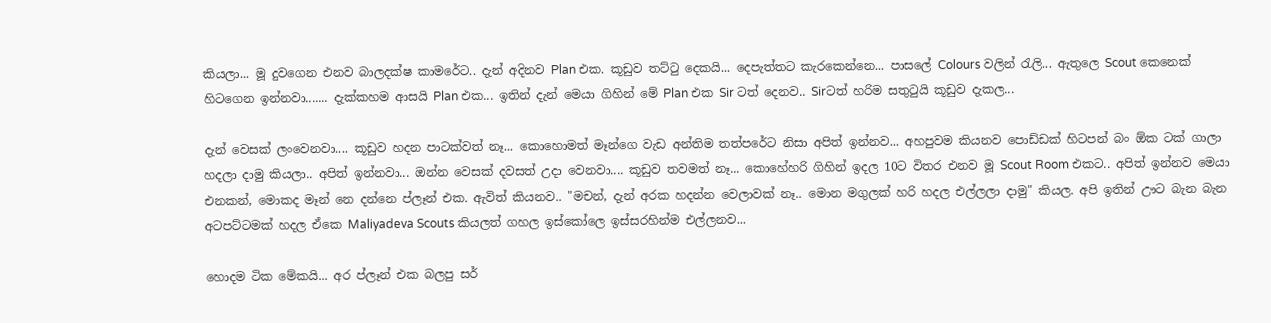කියලා... මූ දුවගෙන එනව බාලදක්ෂ කාමරේට.. දැන් අදිනව Plan එක. කූඩුව තට්ටු දෙකයි... දෙපැත්තට කැරකෙන්නෙ... පාසලේ Colours වලින් රැලි... ඇතුලෙ Scout කෙනෙක් හිටගෙන ඉන්නවා....... දැක්කහම ආසයි Plan එක... ඉතින් දැන් මෙයා ගිහින් මේ Plan එක Sir ටත් දෙනව.. Sirටත් හරිම සතුටුයි කූඩුව දැකල...

දැන් වෙසක් ලංවෙනවා.... කූඩුව හදන පාටක්වත් නෑ... කොහොමත් මෑන්ගෙ වැඩ අන්තිම තත්පරේට නිසා අපිත් ඉන්නව... අහපුවම කියනව පොඩ්ඩක් හිටපන් බං ඕක ටක් ගාලා හදලා දාමු කියලා.. අපිත් ඉන්නවා... ඔන්න වෙසක් දවසත් උදා වෙනවා.... කූඩුව තවමත් නෑ... කොහේහරි ගිහින් ඉදල 10ට විතර එනව මූ Scout Room එකට.. අපිත් ඉන්නව මෙයා එනකන්, මොකද මෑන් නෙ දන්නෙ ප්ලෑන් එක. ඇවිත් කියනව.. "මචන්, දැන් අරක හදන්න වෙලාවක් නෑ.. මොන මගුලක් හරි හදල එල්ලලා දාමු" කියල. අපි ඉතින් ඌට බැන බැන අටපට්ටමක් හදල ඒකෙ Maliyadeva Scouts කියලත් ගහල ඉස්කෝලෙ ඉස්සරහින්ම එල්ලනව...

හොදම ටික මේකයි... අර ප්ලෑන් එක බලපු සර්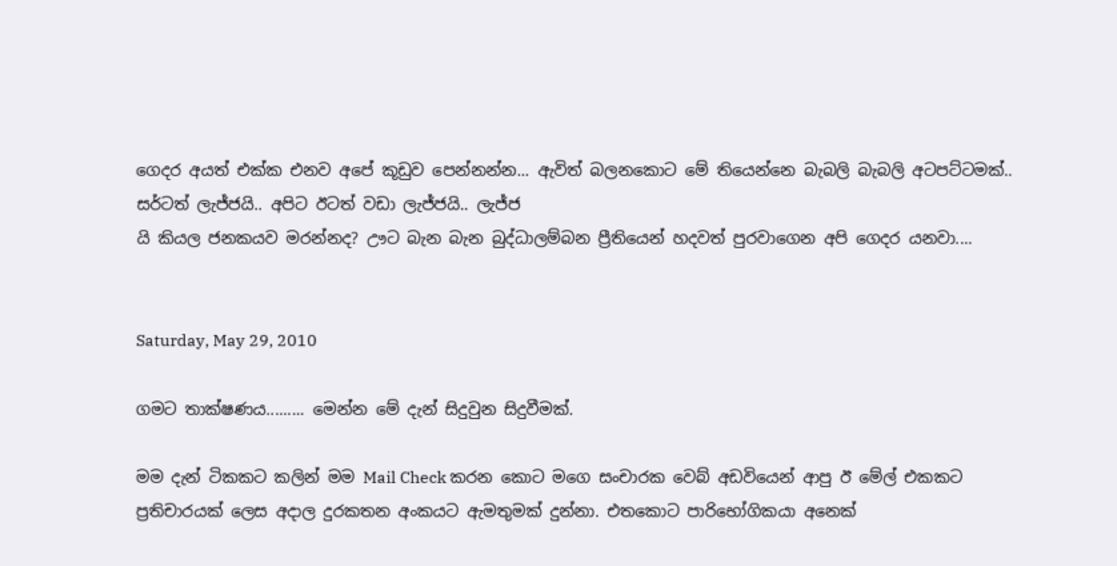ගෙදර අයත් එක්ක එනව අපේ කූඩුව පෙන්නන්න... ඇවිත් බලනකොට මේ තියෙන්නෙ බැබලි බැබලි අටපට්ටමක්.. සර්ටත් ලැජ්ජයි.. අපිට ඊටත් වඩා ලැජ්ජයි.. ලැජ්ජ
යි කියල ජනකයව මරන්නද? ඌට බැන බැන බුද්ධාලම්බන ප්‍රීතියෙන් හදවත් පුරවාගෙන අපි ගෙදර යනවා....


Saturday, May 29, 2010

ගමට තාක්ෂණය......... මෙන්න මේ දැන් සිදුවුන සිදුවීමක්.

මම දැන් ටිකකට කලින් මම Mail Check කරන කොට මගෙ සංචාරක වෙබ් අඩවියෙන් ආපු ඊ මේල් එකකට ප්‍රතිචාරයක් ලෙස අදාල දුරකතන අංකයට ඇමතුමක් දුන්නා. එතකොට පාරිභෝගිකයා අනෙක්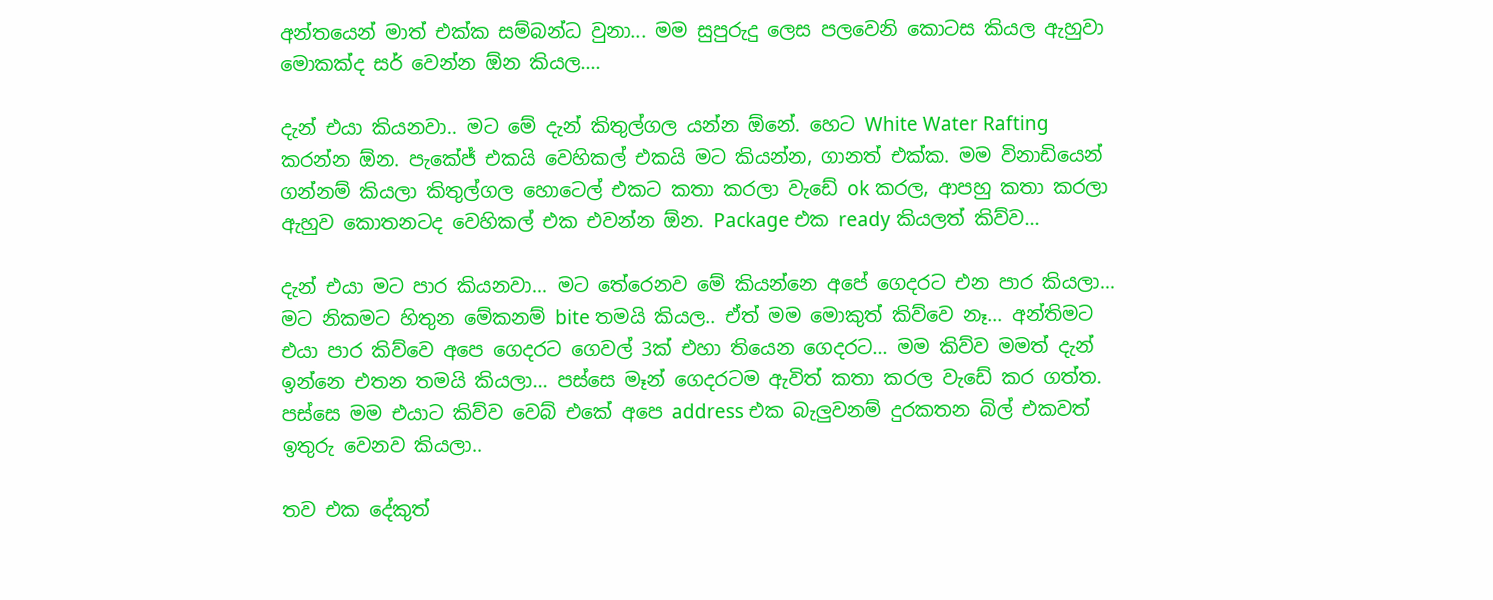අන්තයෙන් මාත් එක්ක සම්බන්ධ වුනා... මම සුපුරුදු ලෙස පලවෙනි කොටස කියල ඇහුවා මොකක්ද සර් වෙන්න ඕන කියල....

දැන් එයා කියනවා.. මට මේ දැන් කිතුල්ගල යන්න ඕනේ. හෙට White Water Rafting කරන්න ඕන. පැකේජ් එකයි වෙහිකල් එකයි මට කියන්න, ගානත් එක්ක. මම විනාඩියෙන් ගන්නම් කියලා කිතුල්ගල හොටෙල් එකට කතා කරලා වැඩේ ok කරල, ආපහු කතා කරලා ඇහුව කොතනටද වෙහිකල් එක එවන්න ඕන. Package එක ready කියලත් කිව්ව...

දැන් එයා මට පාර කියනවා... මට තේරෙනව මේ කියන්නෙ අපේ ගෙදරට එන පාර කියලා... මට නිකමට හිතුන මේකනම් bite තමයි කියල.. ඒත් මම මොකුත් කිව්වෙ නෑ... අන්තිමට එයා පාර කිව්වෙ අපෙ ගෙදරට ගෙවල් 3ක් එහා තියෙන ගෙදරට... මම කිව්ව මමත් දැන් ඉන්නෙ එතන තමයි කියලා... පස්සෙ මෑන් ගෙදරටම ඇවිත් කතා කරල වැඩේ කර ගත්ත. පස්සෙ මම එයාට කිව්ව වෙබ් එකේ අපෙ address එක බැලුවනම් දුරකතන බිල් එකවත් ඉතුරු වෙනව කියලා..

තව එක දේකුත්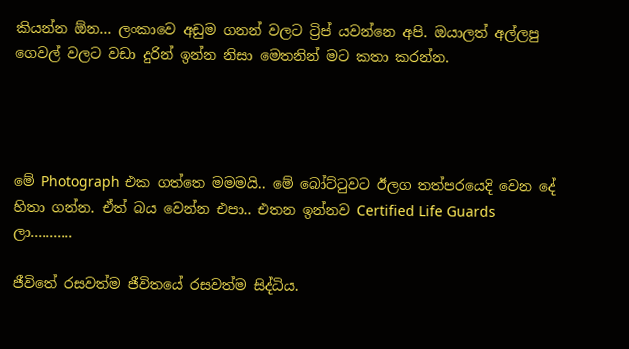කියන්න ඕන... ලංකාවෙ අඩුම ගනන් වලට ට්‍රිප් යවන්නෙ අපි. ඔයාලත් අල්ලපු ගෙවල් වලට වඩා දුරින් ඉන්න නිසා මෙතනින් මට කතා කරන්න.




මේ Photograph එක ගත්තෙ මමමයි.. මේ බෝට්ටුවට ඊලග තත්පරයෙදි වෙන දේ හිතා ගන්න. ඒත් බය වෙන්න එපා.. එතන ඉන්නව Certified Life Guards ලා...........

ජීවිතේ රසවත්ම ජීවිතයේ රසවත්ම සිද්ධිය.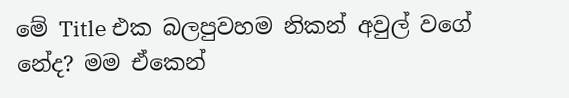මේ Title එක බලපුවහම නිකන් අවුල් වගේ නේද? මම ඒකෙන්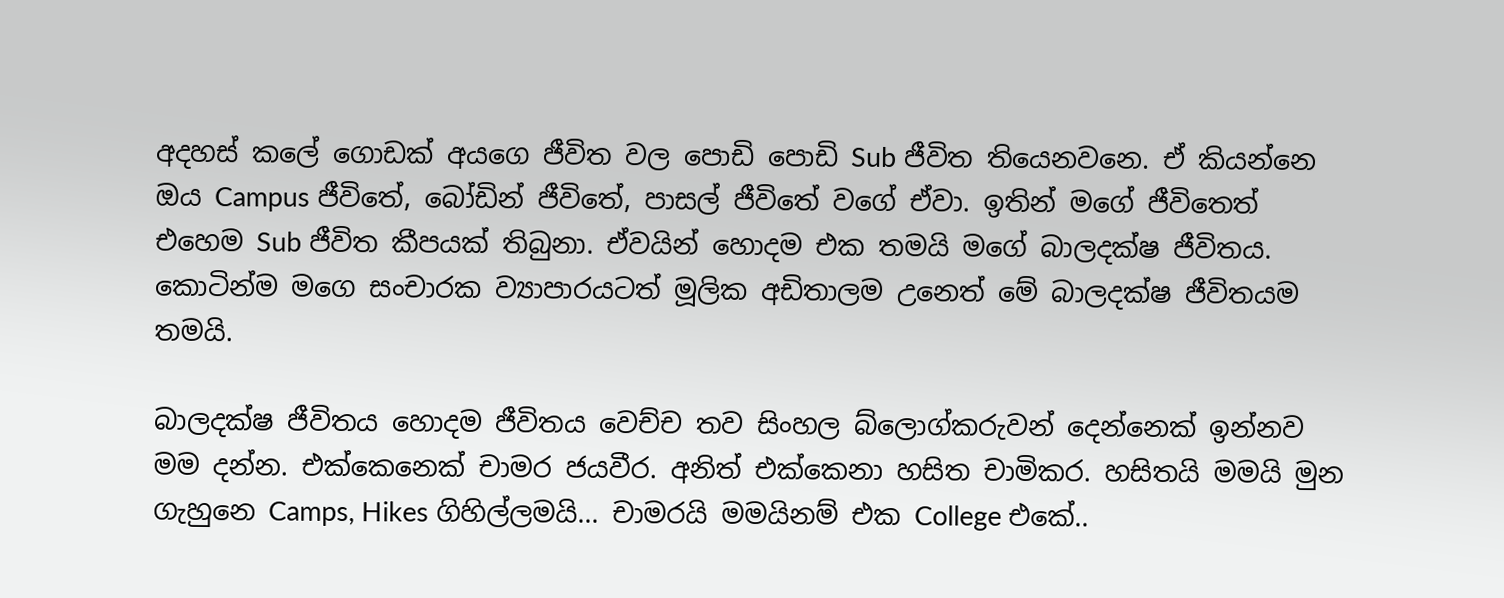අදහස් කලේ ගොඩක් අයගෙ ජීවිත වල පොඩි පොඩි Sub ජීවිත තියෙනවනෙ. ඒ කියන්නෙ ඔය Campus ජීවිතේ, බෝඩින් ජීවිතේ, පාසල් ජීවිතේ වගේ ඒවා. ඉතින් මගේ ජීවිතෙත් එහෙම Sub ජීවිත කීපයක් තිබුනා. ඒවයින් හොදම එක තමයි මගේ බාලදක්ෂ ජීවිතය. කොටින්ම මගෙ සංචාරක ව්‍යාපාරයටත් මූලික අඩිතාලම උනෙත් මේ බාලදක්ෂ ජීවිතයම තමයි.

බාලදක්ෂ ජීවිතය හොදම ජීවිතය වෙච්ච තව සිංහල බ්ලොග්කරුවන් දෙන්නෙක් ඉන්නව මම දන්න. එක්කෙනෙක් චාමර ජයවීර. අනිත් එක්කෙනා හසිත චාමිකර. හසිතයි මමයි මුන ගැහුනෙ Camps, Hikes ගිහිල්ලමයි... චාමරයි මමයිනම් එක College එකේ..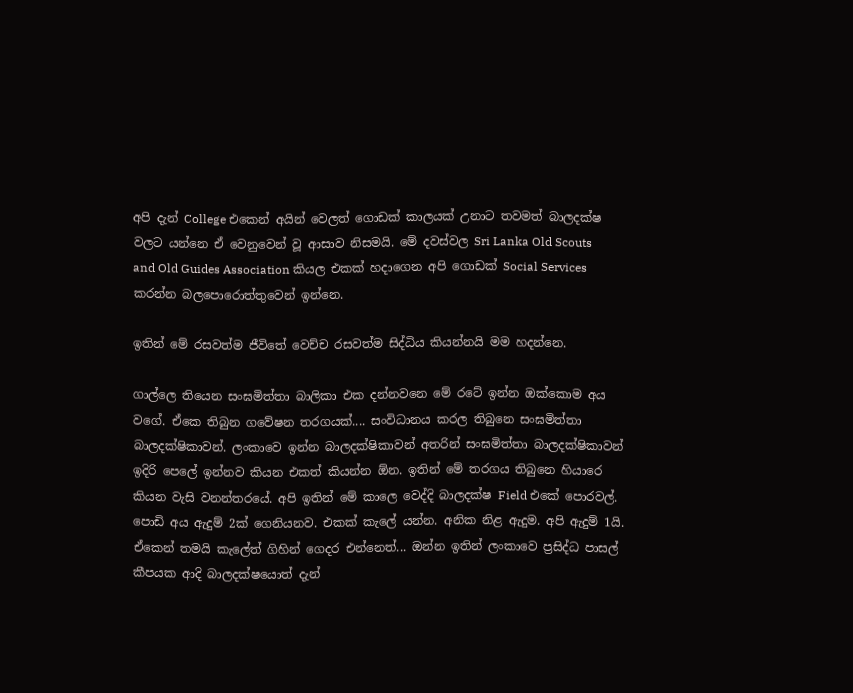අපි දැන් College එකෙන් අයින් වෙලත් ගොඩක් කාලයක් උනාට තවමත් බාලදක්ෂ වලට යන්නෙ ඒ වෙනුවෙන් වූ ආසාව නිසමයි. මේ දවස්වල Sri Lanka Old Scouts and Old Guides Association කියල එකක් හදාගෙන අපි ගොඩක් Social Services කරන්න බලපොරොත්තුවෙන් ඉන්නෙ.

ඉතින් මේ රසවත්ම ජීවිතේ වෙච්ච රසවත්ම සිද්ධිය කියන්නයි මම හදන්නෙ.

ගාල්ලෙ තියෙන සංඝමිත්තා බාලිකා එක දන්නවනෙ මේ රටේ ඉන්න ඔක්කොම අය වගේ. ඒකෙ තිබුන ගවේෂන තරගයක්.... සංවිධානය කරල තිබුනෙ සංඝමිත්තා බාලදක්ෂිකාවන්. ලංකාවෙ ඉන්න බාලදක්ෂිකාවන් අතරින් සංඝමිත්තා බාලදක්ෂිකාවන් ඉදිරි පෙලේ ඉන්නව කියන එකත් කියන්න ඕන. ඉතින් මේ තරගය තිබුනෙ හියාරෙ කියන වැසි වනන්තරයේ. අපි ඉතින් මේ කාලෙ වෙද්දි බාලදක්ෂ Field එකේ පොරවල්. පොඩි අය ඇදුම් 2ක් ගෙනියනව. එකක් කැලේ යන්න. අනික නිළ ඇදුම. අපි ඇදුම් 1යි. ඒකෙන් තමයි කැලේත් ගිහින් ගෙදර එන්නෙත්... ඔන්න ඉතින් ලංකාවෙ ප්‍රසිද්ධ පාසල් කීපයක ආදි බාලදක්ෂයොත් දැන්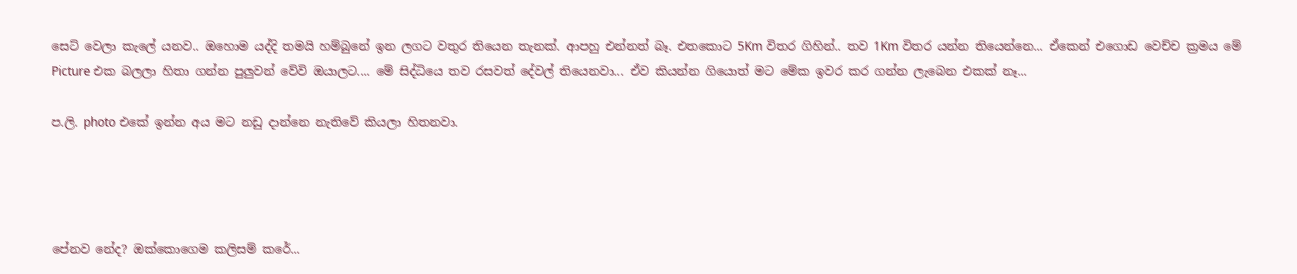සෙට් වෙලා කැලේ යනව.. ඔහොම යද්දි තමයි හම්බුනේ ඉන ලගට වතුර තියෙන තැනක්. ආපහු එන්නත් බෑ. එතකොට 5Km විතර ගිහින්.. තව 1Km විතර යන්න තියෙන්නෙ... ඒකෙන් එගොඩ වෙච්ච ක්‍රමය මේ Picture එක බලලා හිතා ගන්න පුලුවන් වේවි ඔයාලට.... මේ සිද්ධියෙ තව රසවත් දේවල් තියෙනවා... ඒව කියන්න ගියොත් මට මේක ඉවර කර ගන්න ලැබෙන එකක් නෑ...

ප.ලි. photo එකේ ඉන්න අය මට නඩු දාන්නෙ නැතිවේ කියලා හිතනවා.




පේනව නේද? ඔක්කොගෙම කලිසම් කරේ...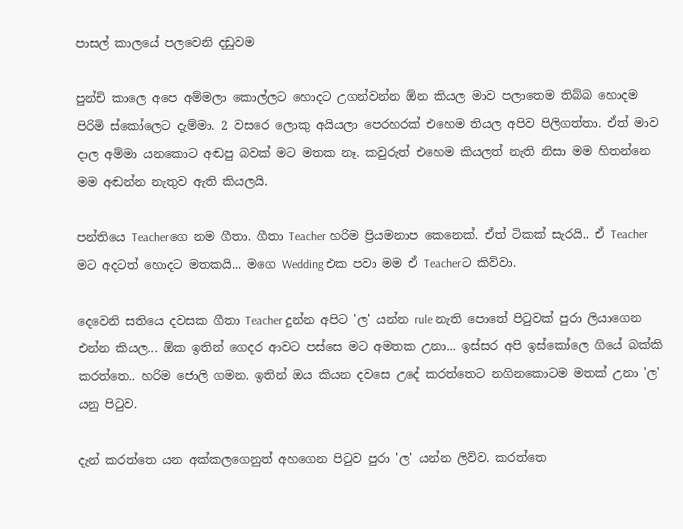පාසල් කාලයේ පලවෙනි දඩුවම

පුන්චි කාලෙ අපෙ අම්මලා කොල්ලට හොදට උගන්වන්න ඕන කියල මාව පලාතෙම තිබ්බ හොදම පිරිමි ස්කෝලෙට දැම්මා. 2 වසරෙ ලොකු අයියලා පෙරහරක් එහෙම තියල අපිව පිලිගත්තා. ඒත් මාව දාල අම්මා යනකොට අඬපු බවක් මට මතක නෑ. කවුරුත් එහෙම කියලත් නැති නිසා මම හිතන්නෙ මම අඬන්න නැතුව ඇති කියලයි.

පන්තියෙ Teacherගෙ නම ගීතා. ගීතා Teacher හරිම ප්‍රියමනාප කෙනෙක්. ඒත් ටිකක් සැරයි.. ඒ Teacher මට අදටත් හොදට මතකයි... මගෙ Wedding එක පවා මම ඒ Teacherට කිව්වා.

දෙවෙනි සතියෙ දවසක ගීතා Teacher දුන්න අපිට 'ල' යන්න rule නැති පොතේ පිටුවක් පුරා ලියාගෙන එන්න කියල... ඕක ඉතින් ගෙදර ආවට පස්සෙ මට අමතක උනා... ඉස්සර අපි ඉස්කෝලෙ ගියේ බක්කි කරත්තෙ.. හරිම ජොලි ගමන. ඉතින් ඔය කියන දවසෙ උදේ කරත්තෙට නගිනකොටම මතක් උනා 'ල' යනු පිටුව.

දැන් කරත්තෙ යන අක්කලගෙනුත් අහගෙන පිටුව පුරා 'ල' යන්න ලිව්ව. කරත්තෙ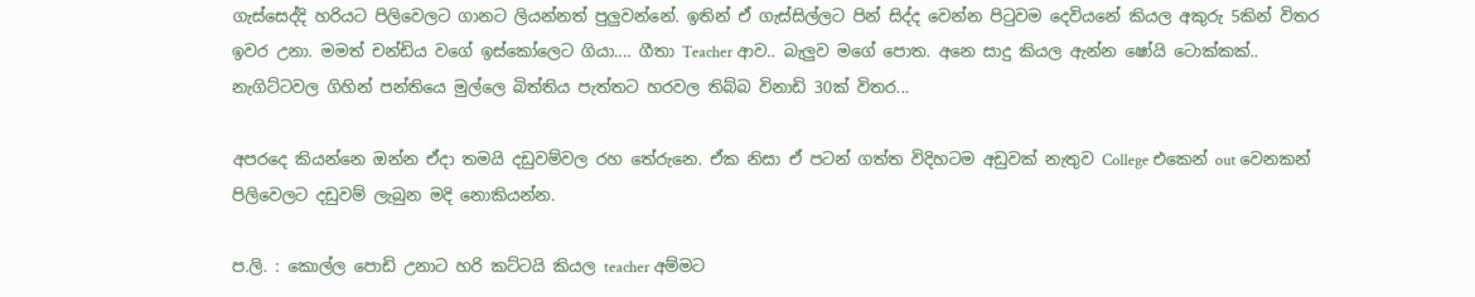ගැස්සෙද්දි හරියට පිලිවෙලට ගානට ලියන්නත් පුලුවන්නේ. ඉතින් ඒ ගැස්සිල්ලට පින් සිද්ද වෙන්න පිටුවම දෙවියනේ කියල අකුරු 5කින් විතර ඉවර උනා. මමත් චන්ඩිය වගේ ඉස්කෝලෙට ගියා.... ගීතා Teacher ආව.. බැලුව මගේ පොත. අනෙ සාදු කියල ඇන්න ෂෝයි ටොක්කක්.. නැගිට්ටවල ගිහින් පන්තියෙ මුල්ලෙ බිත්තිය පැත්තට හරවල තිබ්බ විනාඩි 30ක් විතර...

අපරදෙ කියන්නෙ ඔන්න ඒදා තමයි දඩුවම්වල රහ තේරුනෙ. ඒක නිසා ඒ පටන් ගත්ත විදිහටම අඩුවක් නැතුව College එකෙන් out වෙනකන් පිලිවෙලට දඩුවම් ලැබුන මදි නොකියන්න.

ප.ලි. : කොල්ල පොඩි උනාට හරි කට්ටයි කියල teacher අම්මට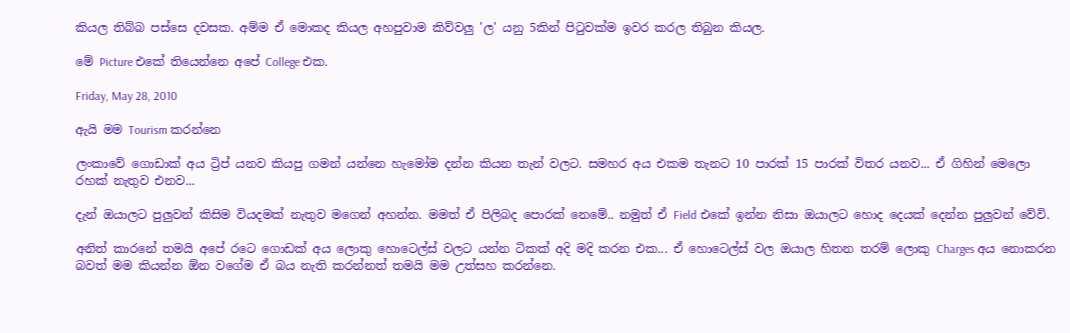කියල තිබ්බ පස්සෙ දවසක. අම්ම ඒ මොකද කියල අහපුවාම කිව්වලු 'ල' යනු 5කින් පිටුවක්ම ඉවර කරල තිබුන කියල.

මේ Picture එකේ තියෙන්නෙ අපේ College එක.

Friday, May 28, 2010

ඇයි මම Tourism කරන්නෙ

ලංකාවේ ගොඩාක් අය ට්‍රිප් යනව කියපු ගමන් යන්නෙ හැමෝම දන්න කියන තැන් වලට. සමහර අය එකම තැනට 10 පාරක් 15 පාරක් විතර යනව... ඒ ගිහින් මෙලො රහක් නැතුව එනව...

දැන් ඔයාලට පුලුවන් කිසිම වියදමක් නැතුව මගෙන් අහන්න. මමත් ඒ පිලිබද පොරක් නෙමේ.. නමුත් ඒ Field එකේ ඉන්න නිසා ඔයාලට හොද දෙයක් දෙන්න පුලුවන් වේවි.

අනිත් කාරනේ තමයි අපේ රටෙ ගොඩක් අය ලොකු හොටෙල්ස් වලට යන්න ටිකක් අදි මදි කරන එක... ඒ හොටෙල්ස් වල ඔයාල හිතන තරම් ලොකු Charges අය නොකරන බවත් මම කියන්න ඕන වගේම ඒ බය නැති කරන්නත් තමයි මම උත්සහ කරන්නෙ.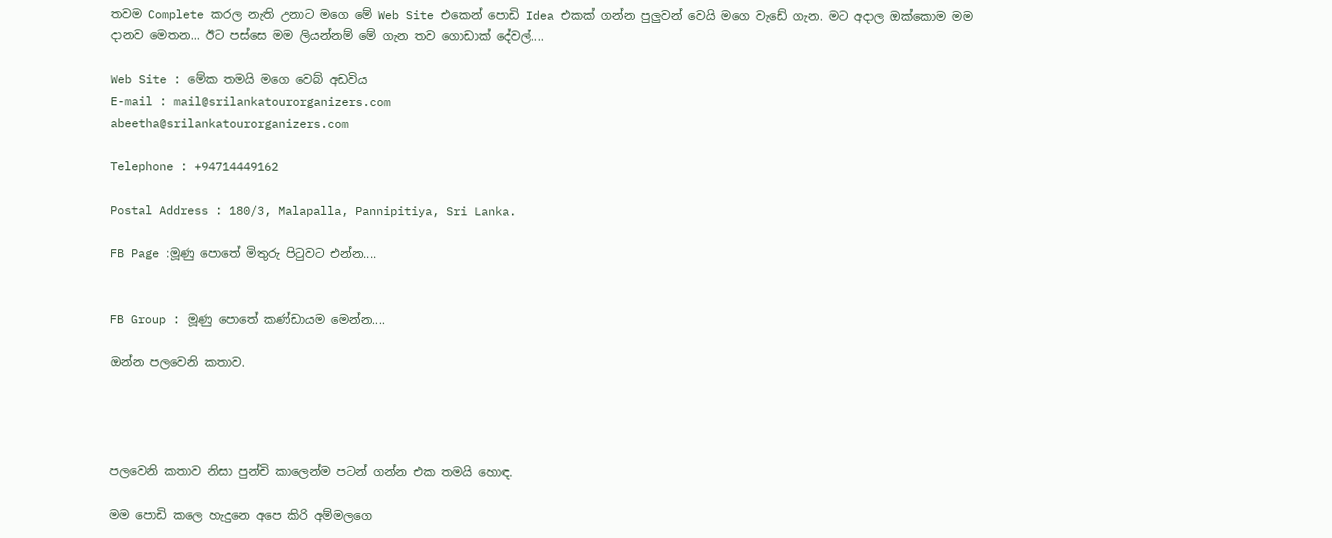තවම Complete කරල නැති උනාට මගෙ මේ Web Site එකෙන් පොඩි Idea එකක් ගන්න පුලුවන් වෙයි මගෙ වැඩේ ගැන. මට අදාල ඔක්කොම මම දානව මෙතන... ඊට පස්සෙ මම ලියන්නම් මේ ගැන තව ගොඩාක් දේවල්....

Web Site : මේක තමයි මගෙ වෙබ් අඩවිය
E-mail : mail@srilankatourorganizers.com
abeetha@srilankatourorganizers.com

Telephone : +94714449162

Postal Address : 180/3, Malapalla, Pannipitiya, Sri Lanka.

FB Page :මූණු පොතේ මිතුරු පිටුවට එන්න....


FB Group : මූණු පොතේ කණ්ඩායම මෙන්න....

ඔන්න පලවෙනි කතාව.




පලවෙනි කතාව නිසා පුන්චි කාලෙන්ම පටන් ගන්න එක තමයි හොඳ.

මම පොඩි කලෙ හැදුනෙ අපෙ කිරි අම්මලගෙ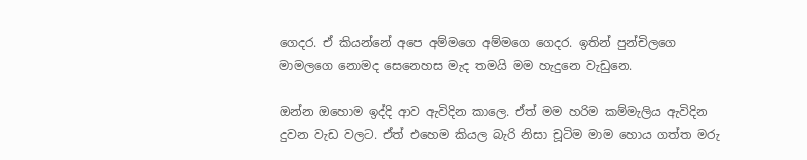ගෙදර. ඒ කියන්නේ අපෙ අම්මගෙ අම්මගෙ ගෙදර. ඉතින් පුන්චිලගෙ මාමලගෙ නොමද සෙනෙහස මැද තමයි මම හැදුනෙ වැඩුනෙ.

ඔන්න ඔහොම ඉද්දි ආව ඇවිදින කාලෙ. ඒත් මම හරිම කම්මැලිය ඇවිදින දුවන වැඩ වලට. ඒත් එහෙම කියල බැරි නිසා චූටිම මාම හොය ගත්ත මරු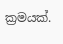ක්‍රමයක්.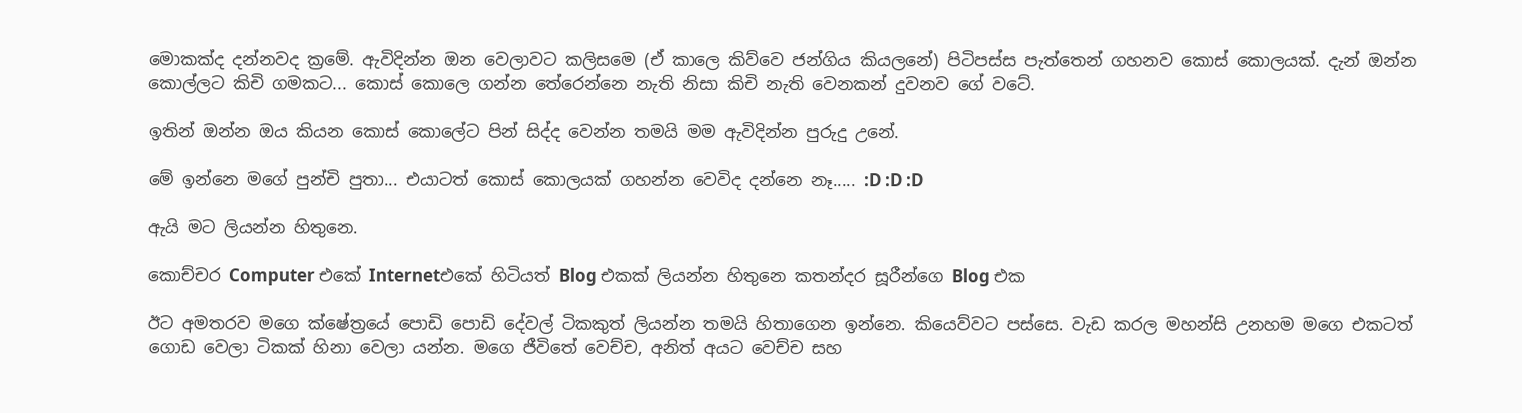මොකක්ද දන්නවද ක්‍රමේ. ඇවිදින්න ඔන වෙලාවට කලිසමෙ (ඒ කාලෙ කිව්වෙ ජන්ගිය කියලනේ) පිටිපස්ස පැත්තෙන් ගහනව කොස් කොලයක්. දැන් ඔන්න කොල්ලට කිචි ගමකට... කොස් කොලෙ ගන්න තේරෙන්නෙ නැති නිසා කිචි නැති වෙනකන් දුවනව ගේ වටේ.

ඉතින් ඔන්න ඔය කියන කොස් කොලේට පින් සිද්ද වෙන්න තමයි මම ඇවිදින්න පුරුදු උනේ.

මේ ඉන්නෙ මගේ පුන්චි පුතා... එයාටත් කොස් කොලයක් ගහන්න වෙවිද දන්නෙ නෑ..... :D :D :D

ඇයි මට ලියන්න හිතුනෙ.

කොච්චර Computer එකේ Internetඑකේ හිටියත් Blog එකක් ලියන්න හිතුනෙ කතන්දර සූරීන්ගෙ Blog එක

ඊට අමතරව මගෙ ක්ෂේත්‍රයේ පොඩි පොඩි දේවල් ටිකකුත් ලියන්න තමයි හිතාගෙන ඉන්නෙ. කියෙව්වට පස්සෙ. වැඩ කරල මහන්සි උනහම මගෙ එකටත් ගොඩ වෙලා ටිකක් හිනා වෙලා යන්න. මගෙ ජීවිතේ වෙච්ච, අනිත් අයට වෙච්ච සහ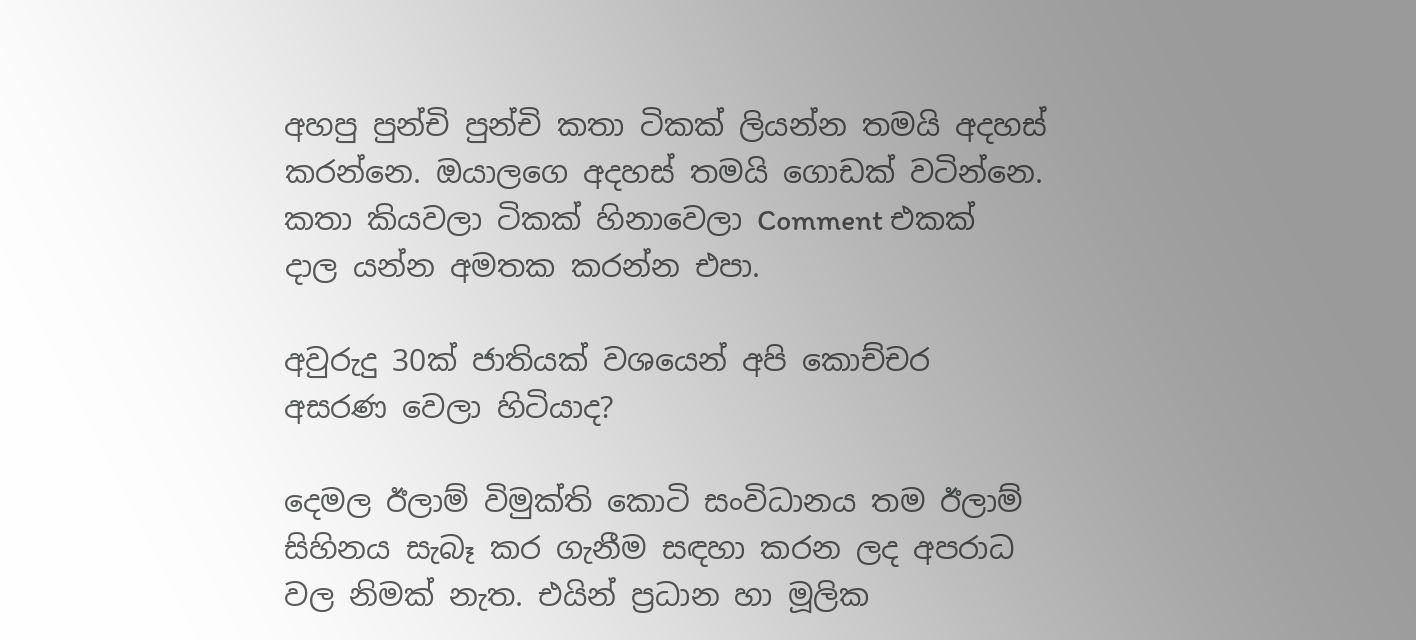අහපු පුන්චි පුන්චි කතා ටිකක් ලියන්න තමයි අදහස් කරන්නෙ. ඔයාලගෙ අදහස් තමයි ගොඩක් වටින්නෙ. කතා කියවලා ටිකක් හිනාවෙලා Comment එකක් දාල යන්න අමතක කරන්න එපා.

අවුරුදු 30ක් ජාතියක් වශයෙන් අපි කොච්චර අසරණ වෙලා හිටියාද?

දෙමල ඊලාම් විමුක්ති කොටි සංවිධානය තම ඊලාම් සිහිනය සැබෑ කර ගැනීම සඳහා කරන ලද අපරාධ වල නිමක් නැත. එයින් ප්‍රධාන හා මූලික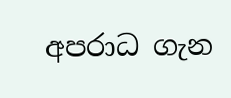අපරාධ ගැන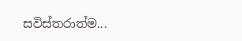සවිස්තරාත්ම...